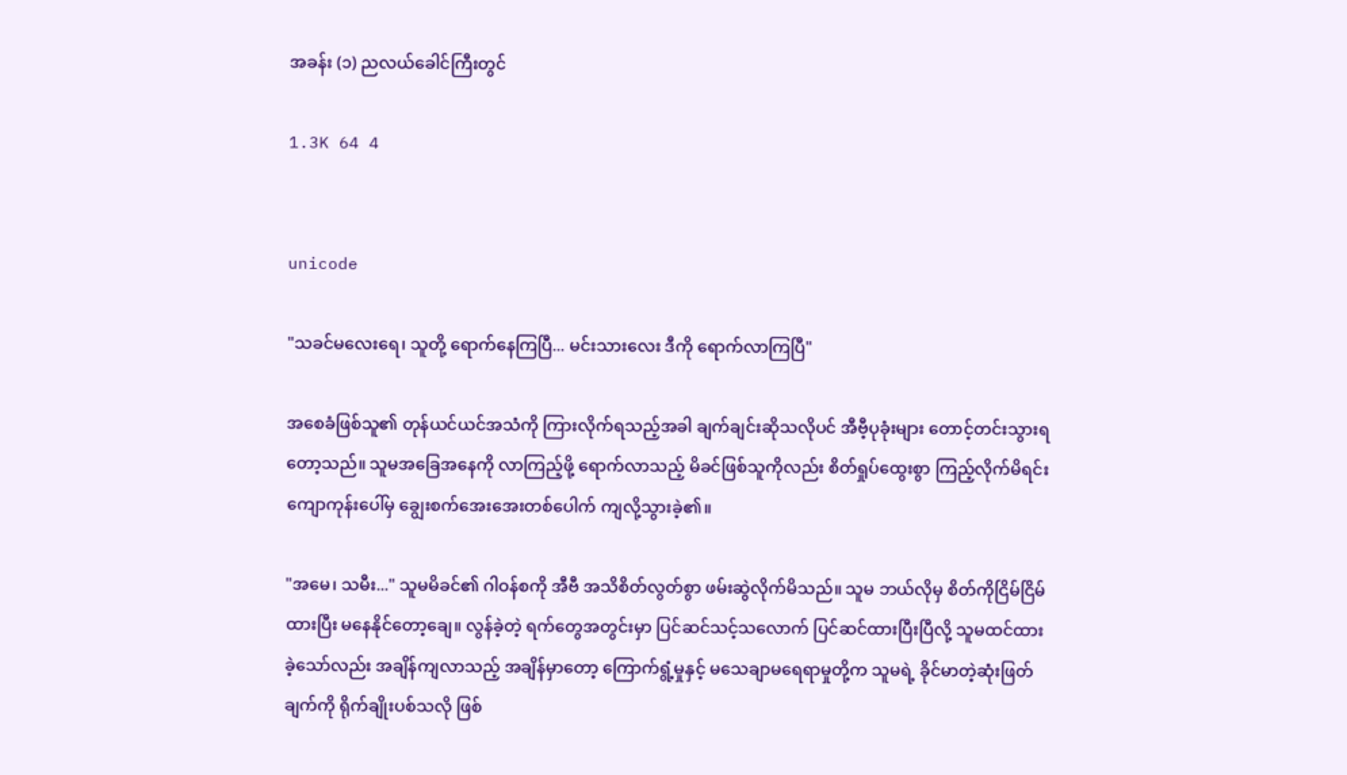အခန်း (၁) ညလယ်ခေါင်ကြီးတွင်

1.3K 64 4


unicode

"သခင်မလေးရေ၊ သူတို့ ရောက်နေကြပြီ... မင်းသားလေး ဒီကို ရောက်လာကြပြီ"

အစေခံဖြစ်သူ၏ တုန်ယင်ယင်အသံကို ကြားလိုက်ရသည့်အခါ ချက်ချင်းဆိုသလိုပင် အီဗီ့ပုခုံးများ တောင့်တင်းသွားရတော့သည်။ သူမအခြေအနေကို လာကြည့်ဖို့ ရောက်လာသည့် မိခင်ဖြစ်သူကိုလည်း စိတ်ရှုပ်ထွေးစွာ ကြည့်လိုက်မိရင်း ကျောကုန်းပေါ်မှ ချွေးစက်အေးအေးတစ်ပေါက် ကျလို့သွားခဲ့၏။

"အမေ၊ သမီး..." သူမမိခင်၏ ဂါဝန်စကို အီဗီ အသိစိတ်လွတ်စွာ ဖမ်းဆွဲလိုက်မိသည်။ သူမ ဘယ်လိုမှ စိတ်ကိုငြိမ်ငြိမ်ထားပြီး မနေနိုင်တော့ချေ။ လွန်ခဲ့တဲ့ ရက်တွေအတွင်းမှာ ပြင်ဆင်သင့်သလောက် ပြင်ဆင်ထားပြီးပြီလို့ သူမထင်ထားခဲ့သော်လည်း အချိန်ကျလာသည့် အချိန်မှာတော့ ကြောက်ရွံ့မှုနှင့် မသေချာမရေရာမှုတို့က သူမရဲ့ ခိုင်မာတဲ့ဆုံးဖြတ်ချက်ကို ရိုက်ချိုးပစ်သလို ဖြစ်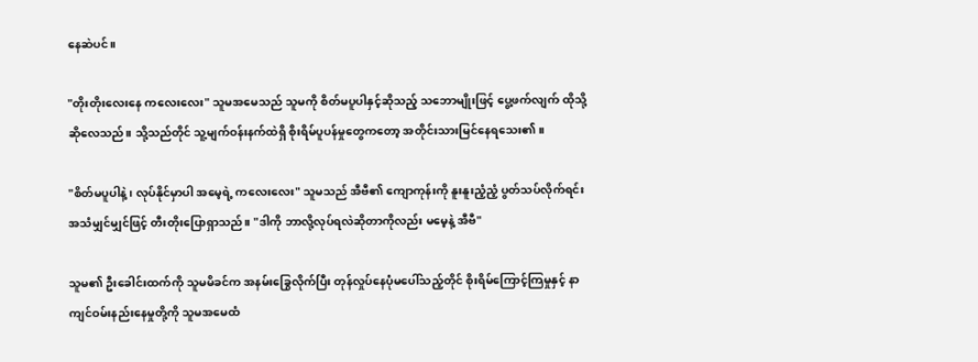နေဆဲပင်။

"တိုးတိုးလေးနေ ကလေးလေး" သူမအမေသည် သူမကို စိတ်မပူပါနှင့်ဆိုသည့် သဘောမျိုးဖြင့် ပွေ့ဖက်လျက် ထိုသို့ဆိုလေသည်။ သို့သည်တိုင် သူ့မျက်ဝန်းနက်ထဲရှိ စိုးရိမ်ပူပန်မှုတွေကတော့ အတိုင်းသားမြင်နေရသေး၏။

"စိတ်မပူပါနဲ့၊ လုပ်နိုင်မှာပါ အမေ့ရဲ့ ကလေးလေး" သူမသည် အီဗီ၏ ကျောကုန်းကို ‌နူးနူးညံ့ညံ့ ပွတ်သပ်လိုက်ရင်း အသံမျှင်မျှင်ဖြင့် တီးတိုးပြောရှာသည်။ "ဒါကို ဘာလို့လုပ်ရလဲဆိုတာကိုလည်း မမေ့နဲ့ အီဗီ"

သူမ၏ ဦးခေါင်းထက်ကို သူမမိခင်က အနမ်းခြွေလိုက်ပြီး တုန်လှုပ်နေပုံမပေါ်သည့်တိုင် စိုးရိမ်ကြောင့်ကြမှုနှင့် နာကျင်ဝမ်းနည်းနေမှုတို့ကို သူမအမေထံ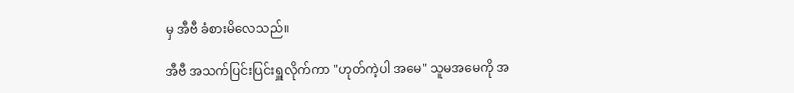မှ အီဗီ ခံစားမိလေသည်။

အီဗီ အသက်ပြင်းပြင်းရှူလိုက်ကာ "ဟုတ်ကဲ့ပါ အမေ" သူမအမေကို အ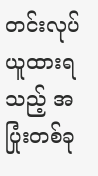တင်းလုပ်ယူထားရသည့် အပြုံးတစ်ခု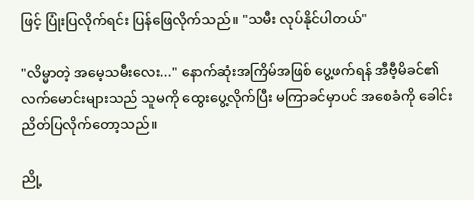ဖြင့် ပြုံးပြလိုက်ရင်း ပြန်ဖြေလိုက်သည်။ "သမီး လုပ်နိုင်ပါတယ်"

"လိမ္မာတဲ့ အမေ့သမီးလေး..." နောက်ဆုံးအကြိမ်အဖြစ် ပွေ့ဖက်ရန် အီဗီ့မိခင်၏ လက်မောင်းများသည် သူမကို ထွေးပွေ့လိုက်ပြီး မကြာခင်မှာပင် အစေခံကို ခေါင်းညိတ်ပြလိုက်တော့သည်။

ညို့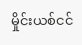မှိုင်းယစ်ငင်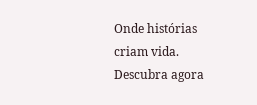Onde histórias criam vida. Descubra agora